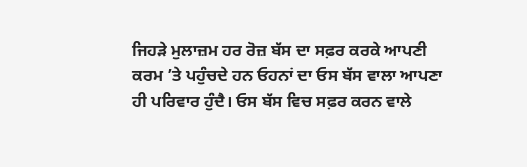ਜਿਹੜੇ ਮੁਲਾਜ਼ਮ ਹਰ ਰੋਜ਼ ਬੱਸ ਦਾ ਸਫ਼ਰ ਕਰਕੇ ਆਪਣੀ ਕਰਮ ’ਤੇ ਪਹੁੰਚਦੇ ਹਨ ਓਹਨਾਂ ਦਾ ਓਸ ਬੱਸ ਵਾਲਾ ਆਪਣਾ ਹੀ ਪਰਿਵਾਰ ਹੁੰਦੈ। ਓਸ ਬੱਸ ਵਿਚ ਸਫ਼ਰ ਕਰਨ ਵਾਲੇ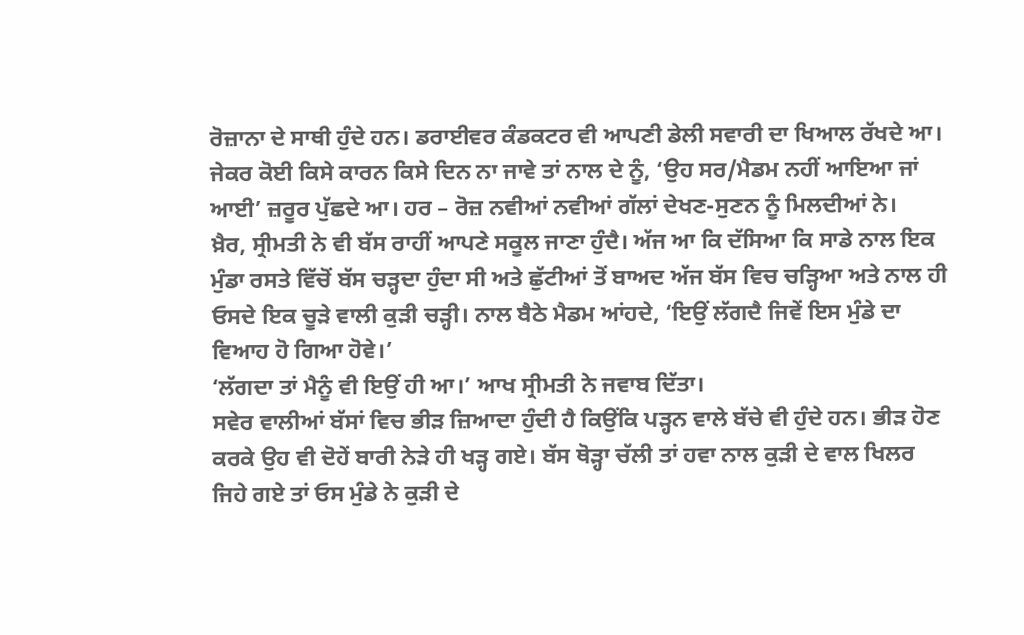ਰੋਜ਼ਾਨਾ ਦੇ ਸਾਥੀ ਹੁੰਦੇ ਹਨ। ਡਰਾਈਵਰ ਕੰਡਕਟਰ ਵੀ ਆਪਣੀ ਡੇਲੀ ਸਵਾਰੀ ਦਾ ਖਿਆਲ ਰੱਖਦੇ ਆ। ਜੇਕਰ ਕੋਈ ਕਿਸੇ ਕਾਰਨ ਕਿਸੇ ਦਿਨ ਨਾ ਜਾਵੇ ਤਾਂ ਨਾਲ ਦੇ ਨੂੰ, ‘ਉਹ ਸਰ/ਮੈਡਮ ਨਹੀਂ ਆਇਆ ਜਾਂ ਆਈ’ ਜ਼ਰੂਰ ਪੁੱਛਦੇ ਆ। ਹਰ – ਰੋਜ਼ ਨਵੀਆਂ ਨਵੀਆਂ ਗੱਲਾਂ ਦੇਖਣ-ਸੁਣਨ ਨੂੰ ਮਿਲਦੀਆਂ ਨੇ।
ਖ਼ੈਰ, ਸ੍ਰੀਮਤੀ ਨੇ ਵੀ ਬੱਸ ਰਾਹੀਂ ਆਪਣੇ ਸਕੂਲ ਜਾਣਾ ਹੁੰਦੈ। ਅੱਜ ਆ ਕਿ ਦੱਸਿਆ ਕਿ ਸਾਡੇ ਨਾਲ ਇਕ ਮੁੰਡਾ ਰਸਤੇ ਵਿੱਚੋਂ ਬੱਸ ਚੜ੍ਹਦਾ ਹੁੰਦਾ ਸੀ ਅਤੇ ਛੁੱਟੀਆਂ ਤੋਂ ਬਾਅਦ ਅੱਜ ਬੱਸ ਵਿਚ ਚੜ੍ਹਿਆ ਅਤੇ ਨਾਲ ਹੀ ਓਸਦੇ ਇਕ ਚੂੜੇ ਵਾਲੀ ਕੁੜੀ ਚੜ੍ਹੀ। ਨਾਲ ਬੈਠੇ ਮੈਡਮ ਆਂਹਦੇ, ‘ਇਉਂ ਲੱਗਦੈ ਜਿਵੇਂ ਇਸ ਮੁੰਡੇ ਦਾ ਵਿਆਹ ਹੋ ਗਿਆ ਹੋਵੇ।’
‘ਲੱਗਦਾ ਤਾਂ ਮੈਨੂੰ ਵੀ ਇਉਂ ਹੀ ਆ।’ ਆਖ ਸ੍ਰੀਮਤੀ ਨੇ ਜਵਾਬ ਦਿੱਤਾ।
ਸਵੇਰ ਵਾਲੀਆਂ ਬੱਸਾਂ ਵਿਚ ਭੀੜ ਜ਼ਿਆਦਾ ਹੁੰਦੀ ਹੈ ਕਿਉਂਕਿ ਪੜ੍ਹਨ ਵਾਲੇ ਬੱਚੇ ਵੀ ਹੁੰਦੇ ਹਨ। ਭੀੜ ਹੋਣ ਕਰਕੇ ਉਹ ਵੀ ਦੋਹੇਂ ਬਾਰੀ ਨੇੜੇ ਹੀ ਖੜ੍ਹ ਗਏ। ਬੱਸ ਥੋੜ੍ਹਾ ਚੱਲੀ ਤਾਂ ਹਵਾ ਨਾਲ ਕੁੜੀ ਦੇ ਵਾਲ ਖਿਲਰ ਜਿਹੇ ਗਏ ਤਾਂ ਓਸ ਮੁੰਡੇ ਨੇ ਕੁੜੀ ਦੇ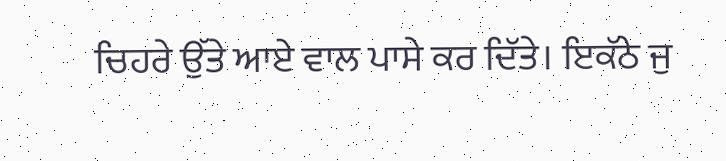ਚਿਹਰੇ ਉੱਤੇ ਆਏ ਵਾਲ ਪਾਸੇ ਕਰ ਦਿੱਤੇ। ਇਕੱਠੇ ਜੁ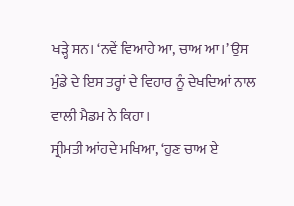ਖੜ੍ਹੇ ਸਨ। ‘ਨਵੇਂ ਵਿਆਹੇ ਆ, ਚਾਅ ਆ।’ ਉਸ ਮੁੰਡੇ ਦੇ ਇਸ ਤਰ੍ਹਾਂ ਦੇ ਵਿਹਾਰ ਨੂੰ ਦੇਖਦਿਆਂ ਨਾਲ ਵਾਲੀ ਮੈਡਮ ਨੇ ਕਿਹਾ।
ਸ੍ਰੀਮਤੀ ਆਂਹਦੇ ਮਖਿਆ, ‘ਹੁਣ ਚਾਅ ਏ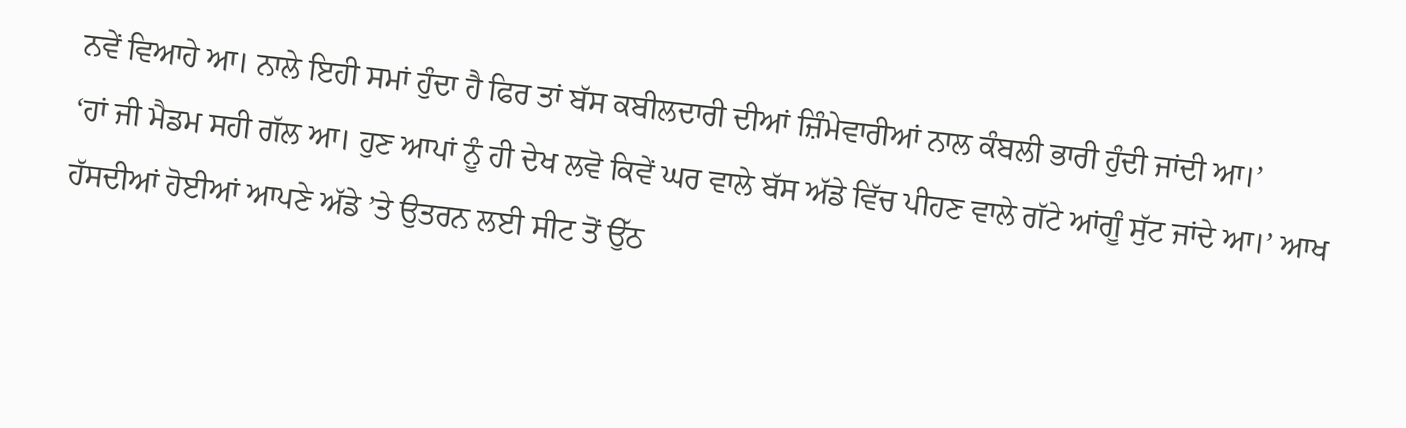ਨਵੇਂ ਵਿਆਹੇ ਆ। ਨਾਲੇ ਇਹੀ ਸਮਾਂ ਹੁੰਦਾ ਹੈ ਫਿਰ ਤਾਂ ਬੱਸ ਕਬੀਲਦਾਰੀ ਦੀਆਂ ਜ਼ਿੰਮੇਵਾਰੀਆਂ ਨਾਲ ਕੰਬਲੀ ਭਾਰੀ ਹੁੰਦੀ ਜਾਂਦੀ ਆ।’
‘ਹਾਂ ਜੀ ਮੈਡਮ ਸਹੀ ਗੱਲ ਆ। ਹੁਣ ਆਪਾਂ ਨੂੰ ਹੀ ਦੇਖ ਲਵੋ ਕਿਵੇਂ ਘਰ ਵਾਲੇ ਬੱਸ ਅੱਡੇ ਵਿੱਚ ਪੀਹਣ ਵਾਲੇ ਗੱਟੇ ਆਂਗੂੰ ਸੁੱਟ ਜਾਂਦੇ ਆ।’ ਆਖ ਹੱਸਦੀਆਂ ਹੋਈਆਂ ਆਪਣੇ ਅੱਡੇ ’ਤੇ ਉਤਰਨ ਲਈ ਸੀਟ ਤੋਂ ਉੱਠ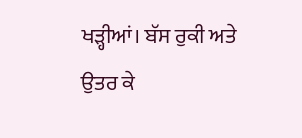ਖੜ੍ਹੀਆਂ। ਬੱਸ ਰੁਕੀ ਅਤੇ ਉਤਰ ਕੇ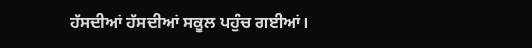ਹੱਸਦੀਆਂ ਹੱਸਦੀਆਂ ਸਕੂਲ ਪਹੁੰਚ ਗਈਆਂ।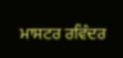ਮਾਸਟਰ ਰਵਿੰਦਰ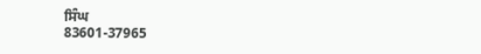ਸਿੰਘ
83601-37965